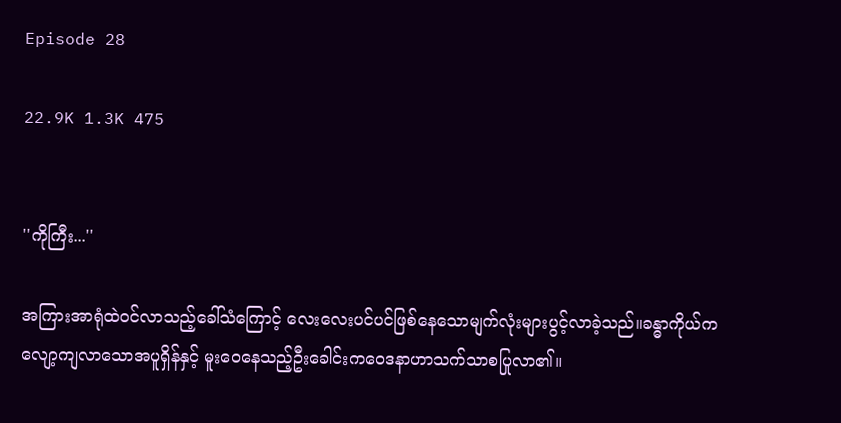Episode 28

22.9K 1.3K 475


''ကိုကြီး...''

အကြားအာရုံထဲဝင်လာသည့်ခေါ်သံကြောင့် လေးလေးပင်ပင်ဖြစ်နေသောမျက်လုံးများပွင့်လာခဲ့သည်။ခန္ဓာကိုယ်ကလျော့ကျလာသောအပူရှိန်နှင့် မူးဝေနေသည့်ဦးခေါင်းကဝေဒနာဟာသက်သာစပြုလာ၏။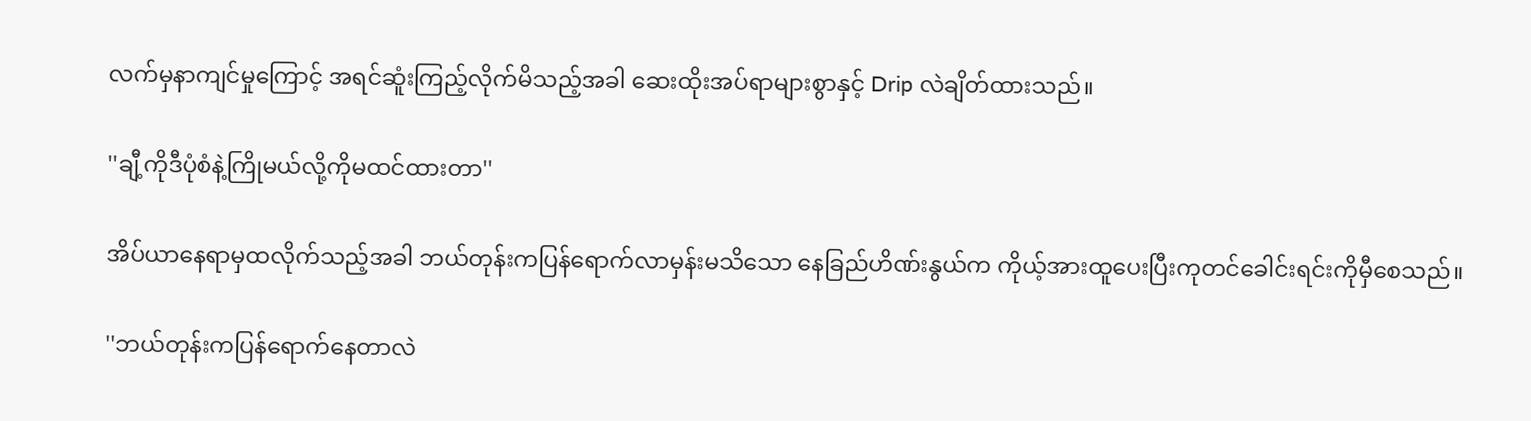လက်မှနာကျင်မှုကြောင့် အရင်ဆူံးကြည့်လိုက်မိသည့်အခါ ဆေးထိုးအပ်ရာများစွာနှင့် Drip လဲချိတ်ထားသည်။

''ချီ့ကိုဒီပုံစံနဲ့ကြိုမယ်လို့ကိုမထင်ထားတာ''

အိပ်ယာနေရာမှထလိုက်သည့်အခါ ဘယ်တုန်းကပြန်ရောက်လာမှန်းမသိသော နေခြည်ဟိဏ်းနွယ်က ကိုယ့်အားထူပေးပြီးကုတင်ခေါင်းရင်းကိုမှီစေသည်။

''ဘယ်တုန်းကပြန်ရောက်နေတာလဲ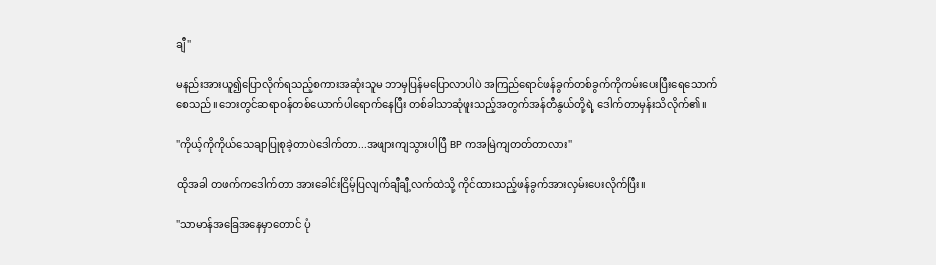ချီ''

မနည်းအားယူ၍ပြောလိုက်ရသည့်စကားအဆုံးသူမ ဘာမှပြန်မပြောလာပါပဲ အကြည်ရောင်ဖန်ခွက်တစ်ခွက်ကိုကမ်းပေးပြီးရေသောက်စေသည်။ဘေးတွင်ဆရာဝန်တစ်ယောက်ပါရောက်နေပြီး တစ်ခါသာဆုံဖူးသည့်အတွက်အန်တီနွယ်တို့ရဲ့ ဒေါက်တာမှန်းသိလိုက်၏။

''ကိုယ့်ကိုကိုယ်သေချာပြုစုခဲ့တာပဲဒေါက်တာ...အဖျားကျသွားပါပြီ BP ကအမြဲကျတတ်တာလား''

ထိုအခါ တဖက်ကဒေါက်တာ အားခေါင်းငြိမ့်ပြလျက်ချီချီ့လက်ထဲသို့ ကိုင်ထားသည့်ဖန်ခွက်အားလှမ်းပေးလိုက်ပြီး။

''သာမာန်အခြေအနေမှာတောင် ပုံ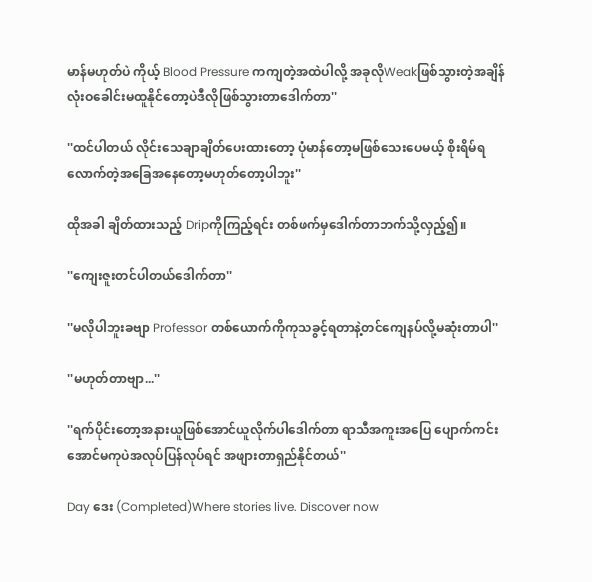မာန်မဟုတ်ပဲ ကိုယ့် Blood Pressure ကကျတဲ့အထဲပါလို့ အခုလိုWeakဖြစ်သွားတဲ့အချိန်လုံးဝခေါင်းမထူနိုင်တော့ပဲဒီလိုဖြစ်သွားတာဒေါက်တာ''

''ထင်ပါတယ် လိုင်းသေချာချိတ်ပေးထားတော့ ပုံမာန်တော့မဖြစ်သေးပေမယ့် စိုးရိမ်ရလောက်တဲ့အခြေအနေတော့မဟုတ်တော့ပါဘူး''

ထိုအခါ ချိတ်ထားသည့် Dripကိုကြည့်ရင်း တစ်ဖက်မှဒေါက်တာဘက်သို့လှည့်၍။

''ကျေးဇူးတင်ပါတယ်ဒေါက်တာ''

''မလိုပါဘူးခဗျာ Professor တစ်ယောက်ကိုကုသခွင့်ရတာနဲ့တင်ကျေနပ်လို့မဆုံးတာပါ''

''မဟုတ်တာဗျာ...''

''ရက်ပိုင်းတော့အနားယူဖြစ်အောင်ယူလိုက်ပါဒေါက်တာ ရာသီအကူးအပြေ ပျောက်ကင်းအောင်မကုပဲအလုပ်ပြန်လုပ်ရင် အဖျားတာရှည်နိုင်တယ်''

Day ဒေး (Completed)Where stories live. Discover now